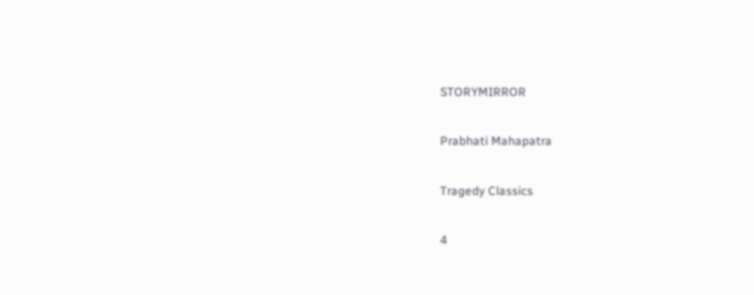STORYMIRROR

Prabhati Mahapatra

Tragedy Classics

4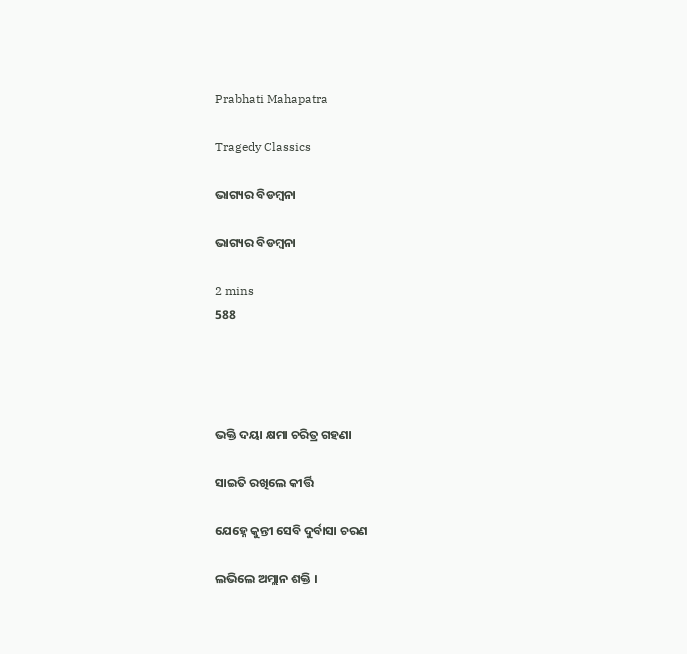Prabhati Mahapatra

Tragedy Classics

ଭାଗ୍ୟର ବିଡମ୍ବନା

ଭାଗ୍ୟର ବିଡମ୍ବନା

2 mins
588




ଭକ୍ତି ଦୟା କ୍ଷମା ଚରିତ୍ର ଗହଣା

ସାଇତି ରଖିଲେ କୀର୍ତ୍ତି

ଯେହ୍ନେ କୁନ୍ତୀ ସେବି ଦୁର୍ବାସା ଚରଣ

ଲଭିଲେ ଅମ୍ଲାନ ଶକ୍ତି ।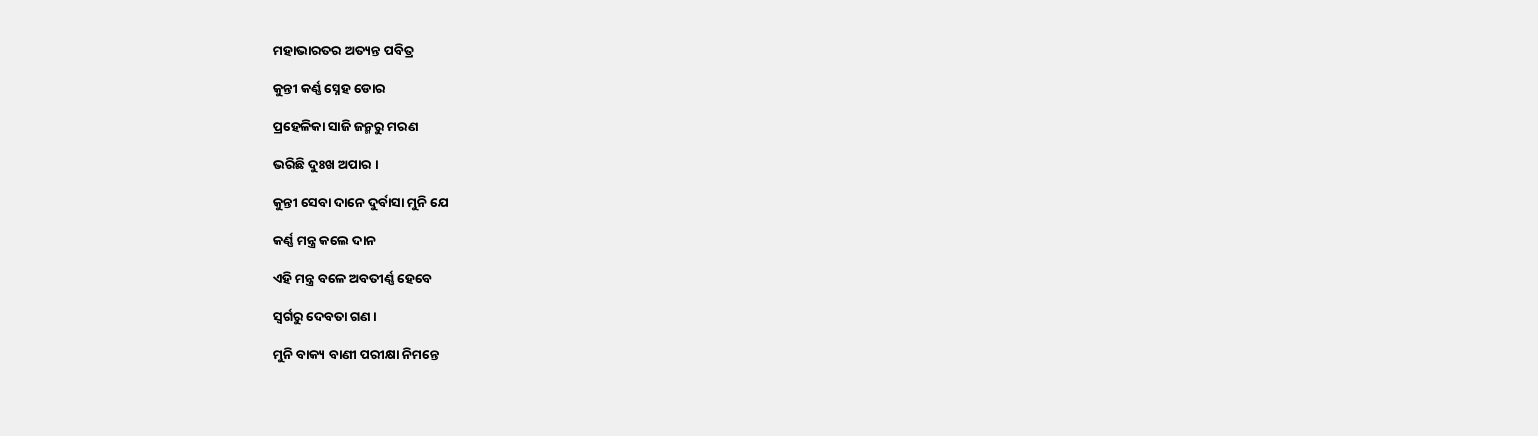ମହାଭାରତର ଅତ୍ୟନ୍ତ ପବିତ୍ର

କୁନ୍ତୀ କର୍ଣ୍ଣ ସ୍ନେହ ଡୋର

ପ୍ରହେଳିକା ସାଜି ଜନ୍ମରୁ ମରଣ

ଭରିଛି ଦୁଃଖ ଅପାର ।

କୁନ୍ତୀ ସେବା ଦାନେ ଦୁର୍ବାସା ମୁନି ଯେ

କର୍ଣ୍ଣ ମନ୍ତ୍ର କଲେ ଦାନ

ଏହି ମନ୍ତ୍ର ବଳେ ଅବତୀର୍ଣ୍ଣ ହେବେ

ସ୍ବର୍ଗରୁ ଦେବତା ଗଣ ।

ମୁନି ବାକ୍ୟ ବାଣୀ ପରୀକ୍ଷା ନିମନ୍ତେ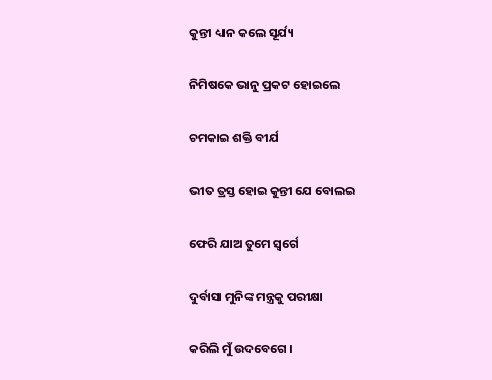କୁନ୍ତୀ ଧ୍ୟାନ କଲେ ସୂର୍ଯ୍ୟ

ନିମିଷକେ ଭାନୁ ପ୍ରକଟ ହୋଇଲେ

ଚମକାଇ ଶକ୍ତି ବୀର୍ଯ

ଭୀତ ତ୍ରସ୍ତ ହୋଇ କୁନ୍ତୀ ଯେ ବୋଲଇ

ଫେରି ଯାଅ ତୁମେ ସ୍ଵର୍ଗେ

ଦୁର୍ବାସା ମୁନିଙ୍କ ମନ୍ତ୍ରକୁ ପରୀକ୍ଷା

କରିଲି ମୁଁ ଉଦବେଗେ ।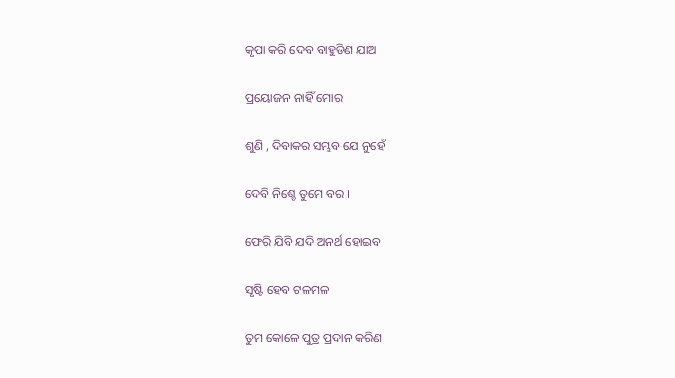କୃପା କରି ଦେବ ବାହୁଡିଣ ଯାଅ

ପ୍ରୟୋଜନ ନାହିଁ ମୋର

ଶୁଣି , ଦିବାକର ସମ୍ଭବ ଯେ ନୁହେଁ

ଦେବି ନିଶ୍ଚେ ତୁମେ ବର ।

ଫେରି ଯିବି ଯଦି ଅନର୍ଥ ହୋଇବ

ସୃଷ୍ଟି ହେବ ଟଳମଳ

ତୁମ କୋଳେ ପୁତ୍ର ପ୍ରଦାନ କରିଣ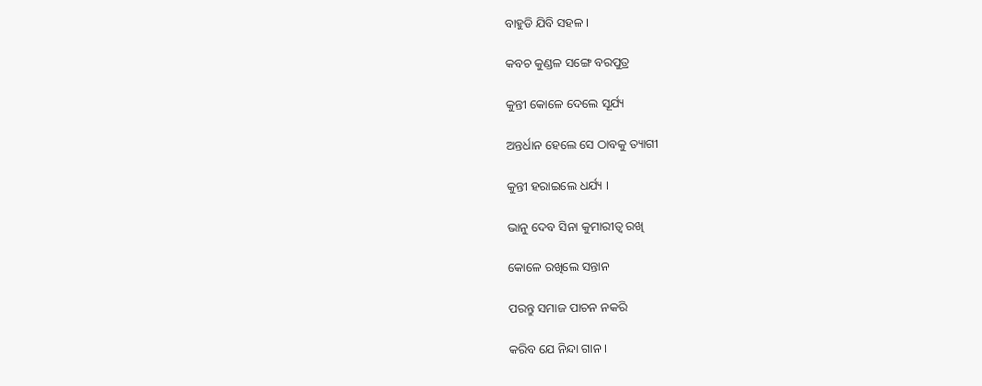ବାହୁଡି ଯିବି ସହଳ ।

କବଚ କୁଣ୍ଡଳ ସଙ୍ଗେ ବରପୁତ୍ର

କୁନ୍ତୀ କୋଳେ ଦେଲେ ସୂର୍ଯ୍ୟ

ଅନ୍ତର୍ଧାନ ହେଲେ ସେ ଠାବକୁ ତ୍ୟାଗୀ

କୁନ୍ତୀ ହରାଇଲେ ଧର୍ଯ୍ୟ ।

ଭାନୁ ଦେବ ସିନା କୁମାରୀତ୍ବ ରଖି

କୋଳେ ରଖିଲେ ସନ୍ତାନ

ପରନ୍ତୁ ସମାଜ ପାଚନ ନକରି

କରିବ ଯେ ନିନ୍ଦା ଗାନ ।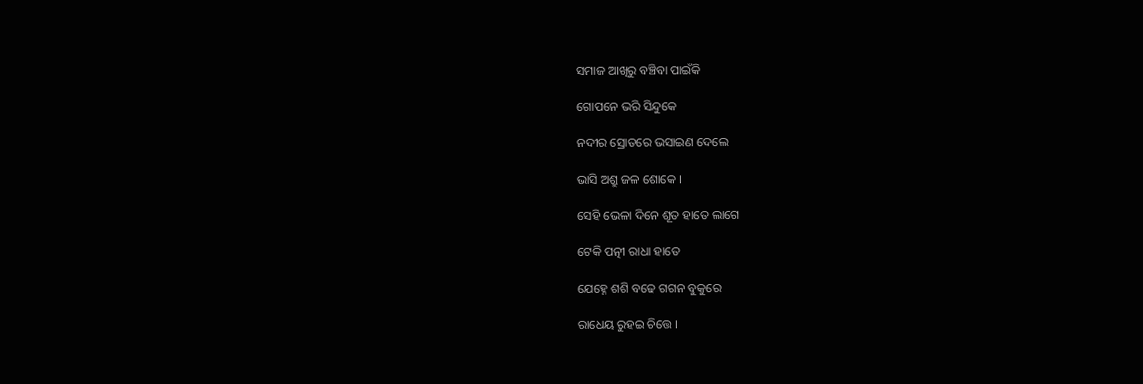ସମାଜ ଆଖିରୁ ବଞ୍ଚିବା ପାଇଁକି

ଗୋପନେ ଭରି ସିନ୍ଦୁକେ

ନଦୀର ସ୍ରୋତରେ ଭସାଇଣ ଦେଲେ

ଭାସି ଅଶ୍ରୁ ଜଳ ଶୋକେ ।

ସେହି ଭେଳା ଦିନେ ଶୂତ ହାତେ ଲାଗେ

ଟେକି ପତ୍ନୀ ରାଧା ହାତେ

ଯେହ୍ନେ ଶଶି ବଢେ ଗଗନ ବୁକୁରେ

ରାଧେୟ ରୁହଇ ଚିତ୍ତେ ।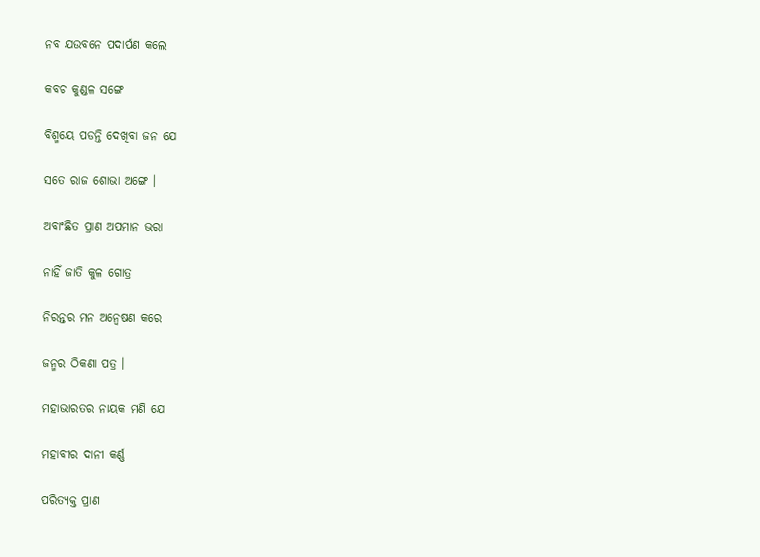ନବ ଯଉବନେ ପଦାର୍ପଣ କଲେ

କବଚ କୁଣ୍ଡଳ ସଙ୍ଗେ

ବିଶ୍ମୟେ ପଡନ୍ତି ଦେଖିବା ଜନ ଯେ

ସତେ ରାଜ ଶୋଭା ଅଙ୍ଗେ ।

ଅବାଂଛିତ ପ୍ରାଣ ଅପମାନ ଭରା

ନାହିଁ ଜାତି କୁଳ ଗୋତ୍ର

ନିରନ୍ତର ମନ ଅନ୍ୱେଷଣ କରେ

ଜନ୍ମର ଠିକଣା ପତ୍ର ।

ମହାଭାରତର ନାୟକ ମଣି ଯେ

ମହାବୀର ଦାନୀ କର୍ଣ୍ଣ

ପରିତ୍ୟକ୍ତ ପ୍ରାଣ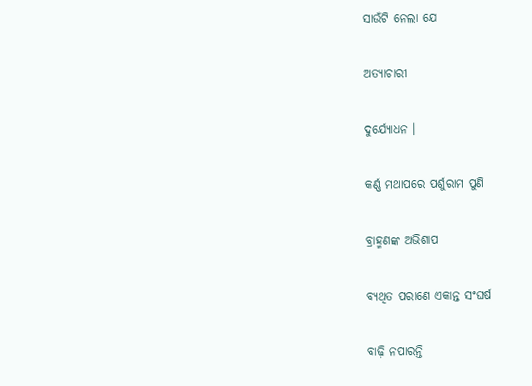ସାଉଁଟି ନେଲା ଯେ

ଅତ୍ୟାଚାରୀ

ଦୁର୍ଯ୍ୟୋଧନ ।

କର୍ଣ୍ଣ ମଥାପରେ ପର୍ଶୁରାମ ପୁଣି

ବ୍ରାହ୍ମଣଙ୍କ ଅଭିଶାପ

ବ୍ୟଥିତ ପରାଣେ ଏକାନ୍ତ ସଂଘର୍ଷ

ବାଢ଼ି ନପାରନ୍ତି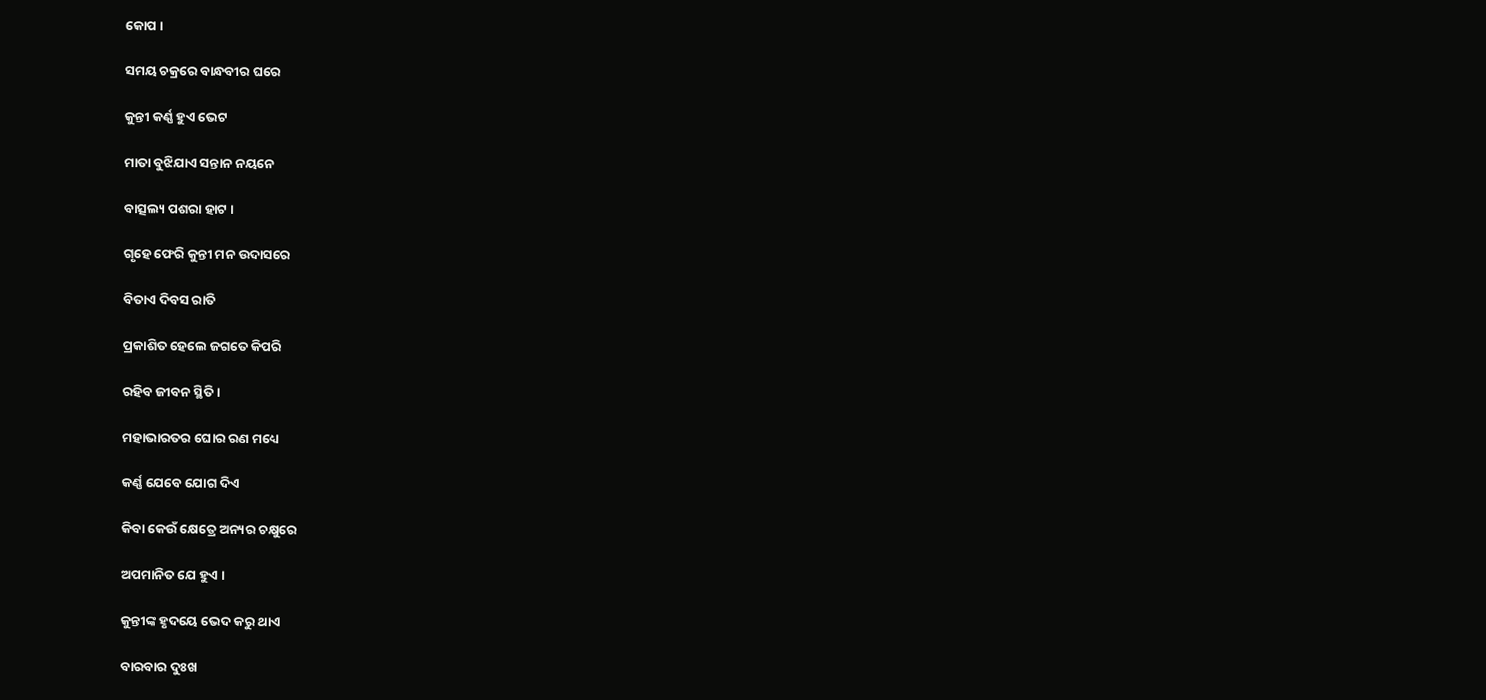କୋପ ।

ସମୟ ଚକ୍ରରେ ବାନ୍ଧବୀର ଘରେ

କୁନ୍ତୀ କର୍ଣ୍ଣ ହୁଏ ଭେଟ

ମାତା ବୁଝିଯାଏ ସନ୍ତାନ ନୟନେ

ବାତ୍ସଲ୍ୟ ପଶରା ହାଟ ।

ଗୃହେ ଫେରି କୁନ୍ତୀ ମନ ଉଦାସରେ

ବିତାଏ ଦିବସ ରାତି

ପ୍ରକାଶିତ ହେଲେ ଜଗତେ କିପରି

ରହିବ ଜୀବନ ସ୍ଥିତି ।

ମହାଭାରତର ଘୋର ରଣ ମଧ୍ୟେ

କର୍ଣ୍ଣ ଯେବେ ଯୋଗ ଦିଏ

କିବା କେଉଁ କ୍ଷେତ୍ରେ ଅନ୍ୟର ଚକ୍ଷୁରେ

ଅପମାନିତ ଯେ ହୁଏ ।

କୁନ୍ତୀଙ୍କ ହୃଦୟେ ଭେଦ କରୁ ଥାଏ

ବାରବାର ଦୁଃଖ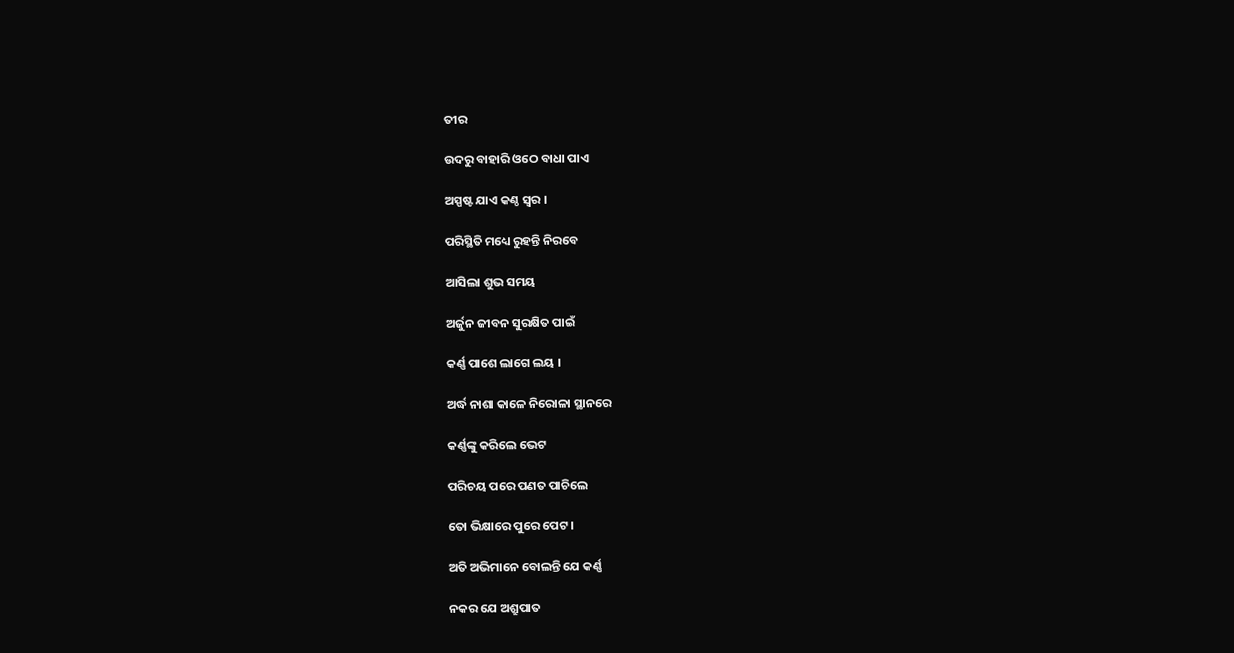ତୀର

ଉଦରୁ ବାହାରି ଓଠେ ବାଧା ପାଏ

ଅସ୍ପଷ୍ଟ ଯାଏ କଣ୍ଠ ସ୍ଵର ।

ପରିସ୍ଥିତି ମଧ୍ୟେ ରୁହନ୍ତି ନିରବେ

ଆସିଲା ଶୁଭ ସମୟ

ଅର୍ଜୁନ ଜୀବନ ସୁରକ୍ଷିତ ପାଇଁ

କର୍ଣ୍ଣ ପାଶେ ଲାଗେ ଲୟ ।

ଅର୍ଦ୍ଧ ନାଶା କାଳେ ନିରୋଳା ସ୍ଥାନରେ

କର୍ଣ୍ଣଙ୍କୁ କରିଲେ ଭେଟ

ପରିଚୟ ପରେ ପଣତ ପାଚିଲେ

ତୋ ଭିକ୍ଷାରେ ପୁରେ ପେଟ ।

ଅତି ଅଭିମାନେ ବୋଲନ୍ତି ଯେ କର୍ଣ୍ଣ

ନକର ଯେ ଅଶ୍ରୁପାତ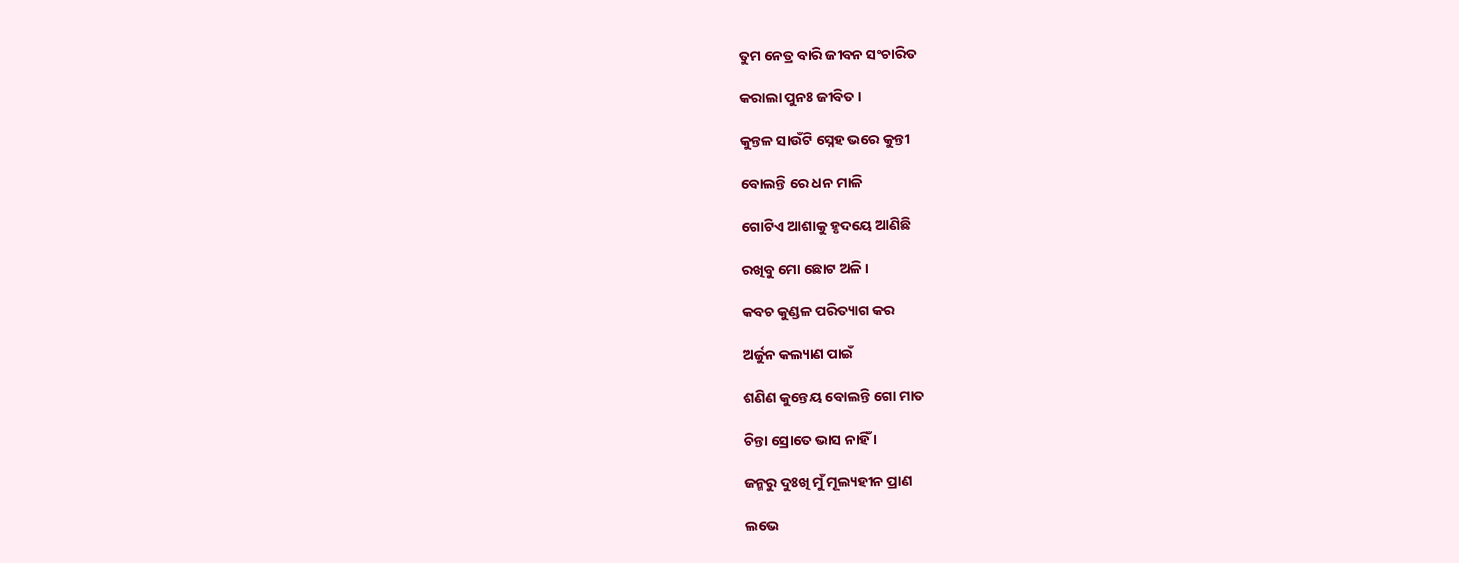ତୁମ ନେତ୍ର ବାରି ଜୀବନ ସଂଚାରିତ

କରାଲା ପୁନଃ ଜୀବିତ ।

କୁନ୍ତଳ ସାଉଁଟି ସ୍ନେହ ଭରେ କୁନ୍ତୀ

ବୋଲନ୍ତି ରେ ଧନ ମାଳି

ଗୋଟିଏ ଆଶାକୁ ହୃଦୟେ ଆଣିଛି

ରଖିବୁ ମୋ ଛୋଟ ଅଳି ।

କବଚ କୁଣ୍ଡଳ ପରିତ୍ୟାଗ କର

ଅର୍ଜୁନ କଲ୍ୟାଣ ପାଇଁ

ଶଣିଣ କୁନ୍ତେୟ ବୋଲନ୍ତି ଗୋ ମାତ

ଚିନ୍ତା ସ୍ରୋତେ ଭାସ ନାହିଁ ।

ଜନ୍ମରୁ ଦୁଃଖି ମୁଁ ମୂଲ୍ୟହୀନ ପ୍ରାଣ

ଲଭେ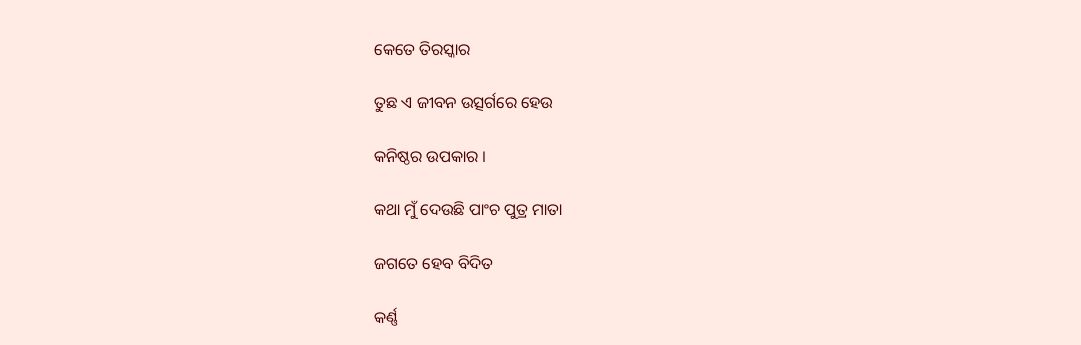କେତେ ତିରସ୍କାର

ତୁଛ ଏ ଜୀବନ ଉତ୍ସର୍ଗରେ ହେଉ

କନିଷ୍ଠର ଉପକାର ।

କଥା ମୁଁ ଦେଉଛି ପାଂଚ ପୁତ୍ର ମାତା

ଜଗତେ ହେବ ବିଦିତ

କର୍ଣ୍ଣ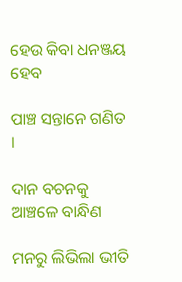ହେଉ କିବା ଧନଞ୍ଜୟ ହେବ

ପାଞ୍ଚ ସନ୍ତାନେ ଗଣିତ ।

ଦାନ ବଚନକୁ ଆଞ୍ଚଳେ ବାନ୍ଧିଣ

ମନରୁ ଲିଭିଲା ଭୀତି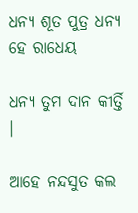ଧନ୍ୟ ଶୂତ ପୁତ୍ର ଧନ୍ୟ ହେ ରାଧେୟ

ଧନ୍ୟ ତୁମ ଦାନ କୀର୍ତ୍ତି ।

ଆହେ ନନ୍ଦସୁତ କଲ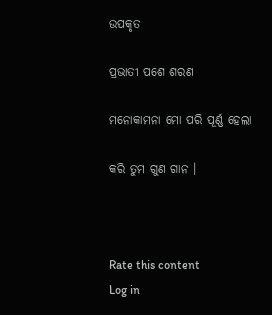ଉପକୃତ

ପ୍ରଭାତୀ ପଶେ ଶରଣ

ମନୋକାମନା ମୋ ପରି ପୂର୍ଣ୍ଣ ହେଲା

କରି ତୁମ ଗୁଣ ଗାନ ।



Rate this content
Log in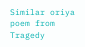Similar oriya poem from Tragedy